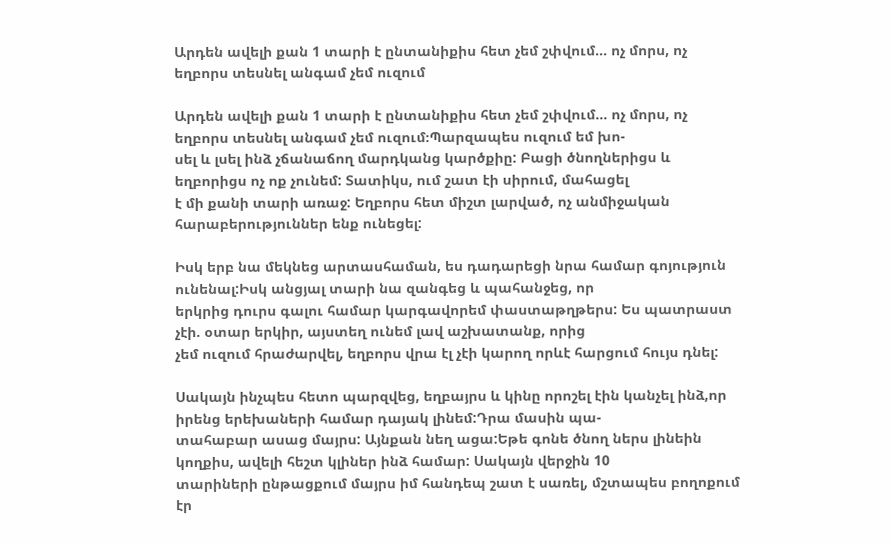Արդեն ավելի քան 1 տարի է ընտանիքիս հետ չեմ շփվում… ոչ մորս, ոչ եղբորս տեսնել անգամ չեմ ուզում

Արդեն ավելի քան 1 տարի է ընտանիքիս հետ չեմ շփվում… ոչ մորս, ոչ եղբորս տեսնել անգամ չեմ ուզում։Պարզապես ուզում եմ խո-
սել և լսել ինձ չճանաճող մարդկանց կարծքիը: Բացի ծնողներիցս և եղբորիցս ոչ ոք չունեմ: Տատիկս, ում շատ էի սիրում, մահացել
է մի քանի տարի առաջ: Եղբորս հետ միշտ լարված, ոչ անմիջական հարաբերություններ ենք ունեցել:

Իսկ երբ նա մեկնեց արտասհաման, ես դադարեցի նրա համար գոյություն ունենալ:Իսկ անցյալ տարի նա զանգեց և պահանջեց, որ
երկրից դուրս գալու համար կարգավորեմ փաստաթղթերս: Ես պատրաստ չէի. օտար երկիր, այստեղ ունեմ լավ աշխատանք, որից
չեմ ուզում հրաժարվել, եղբորս վրա էլ չէի կարող որևէ հարցում հույս դնել:

Սակայն ինչպես հետո պարզվեց, եղբայրս և կինը որոշել էին կանչել ինձ,որ իրենց երեխաների համար դայակ լինեմ:Դրա մասին պա-
տահաբար ասաց մայրս: Այնքան նեղ ացա:Եթե գոնե ծնող ներս լինեին կողքիս, ավելի հեշտ կլիներ ինձ համար: Սակայն վերջին 10
տարիների ընթացքում մայրս իմ հանդեպ շատ է սառել, մշտապես բողոքում էր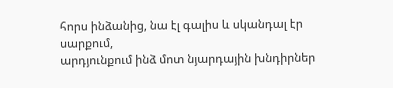հորս ինձանից, նա էլ գալիս և սկանդալ էր սարքում,
արդյունքում ինձ մոտ նյարդային խնդիրներ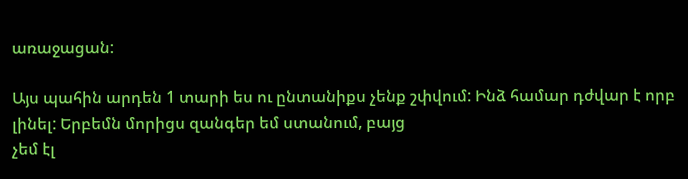առաջացան:

Այս պահին արդեն 1 տարի ես ու ընտանիքս չենք շփվում: Ինձ համար դժվար է որբ լինել: Երբեմն մորիցս զանգեր եմ ստանում, բայց
չեմ էլ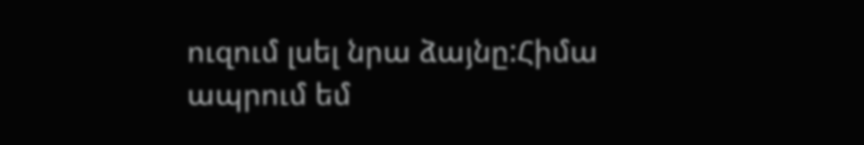ուզում լսել նրա ձայնը:Հիմա ապրում եմ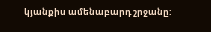կյանքիս ամենաբարդ շրջանը: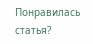Понравилась статья?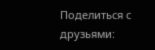Поделиться с друзьями: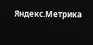Яндекс.Метрика